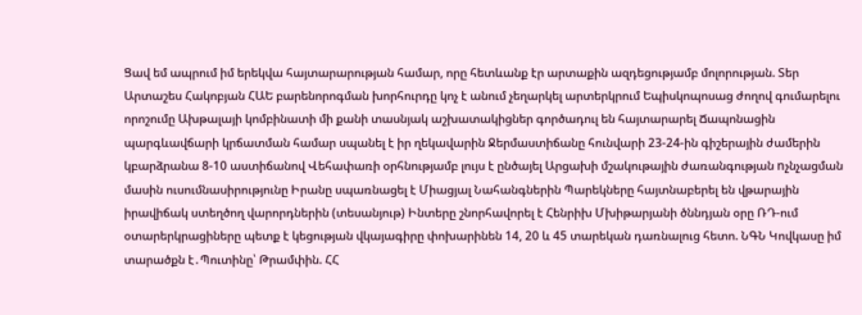Ցավ եմ ապրում իմ երեկվա հայտարարության համար, որը հետևանք էր արտաքին ազդեցությամբ մոլորության. Տեր Արտաշես Հակոբյան ՀԱԵ բարենորոգման խորհուրդը կոչ է անում չեղարկել արտերկրում Եպիսկոպոսաց ժողով գումարելու որոշումը Ախթալայի կոմբինատի մի քանի տասնյակ աշխատակիցներ գործադուլ են հայտարարել Ճապոնացին պարգևավճարի կրճատման համար սպանել է իր ղեկավարին Ջերմաստիճանը հունվարի 23-24-ին գիշերային ժամերին կբարձրանա 8-10 աստիճանով Վեհափառի օրհնությամբ լույս է ընծայել Արցախի մշակութային ժառանգության nչնչացման մասին ուսումնասիրությունը Իրանը սպառնացել է Միացյալ Նահանգներին Պարեկները հայտնաբերել են վթարային իրավիճակ ստեղծող վարորդներին (տեսանյութ) Ինտերը շնորհավորել է Հենրիխ Մխիթարյանի ծննդյան օրը ՌԴ-ում օտարերկրացիները պետք է կեցության վկայագիրը փոխարինեն 14, 20 և 45 տարեկան դառնալուց հետո. ՆԳՆ Կովկասը իմ տարածքն է․Պուտինը՝ Թրամփին. ՀՀ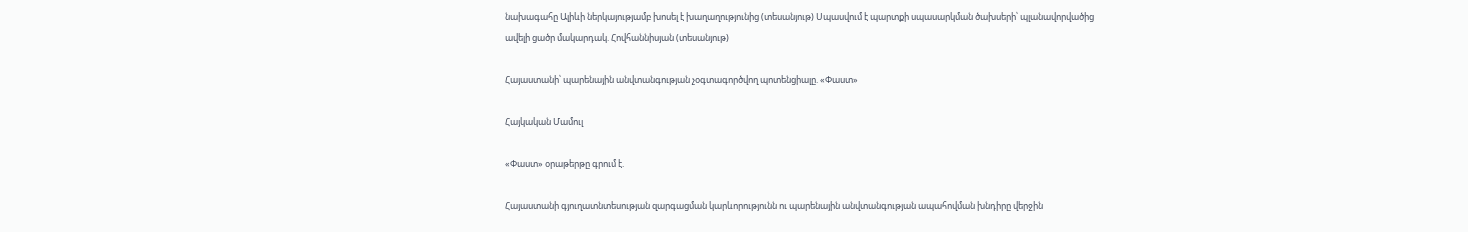նախագահը Ալիևի ներկայությամբ խոսել է խաղաղությունից (տեսանյութ) Սպասվում է պարտքի սպասարկման ծախսերի՝ պլանավորվածից ավելի ցածր մակարդակ. Հովհաննիսյան (տեսանյութ)

Հայաստանի՝ պարենային անվտանգության չօգտագործվող պոտենցիալը. «Փաստ»

Հայկական Մամուլ

«Փաստ» օրաթերթը գրում է.

Հայաստանի գյուղատնտեսության զարգացման կարևորությունն ու պարենային անվտանգության ապահովման խնդիրը վերջին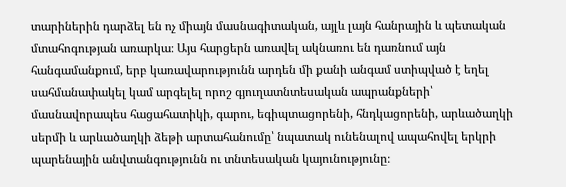տարիներին դարձել են ոչ միայն մասնագիտական, այլև լայն հանրային և պետական մտահոգության առարկա։ Այս հարցերն առավել ակնառու են դառնում այն հանգամանքում, երբ կառավարությունն արդեն մի քանի անգամ ստիպված է եղել սահմանափակել կամ արգելել որոշ գյուղատնտեսական ապրանքների՝ մասնավորապես հացահատիկի, գարու, եգիպտացորենի, հնդկացորենի, արևածաղկի սերմի և արևածաղկի ձեթի արտահանումը՝ նպատակ ունենալով ապահովել երկրի պարենային անվտանգությունն ու տնտեսական կայունությունը։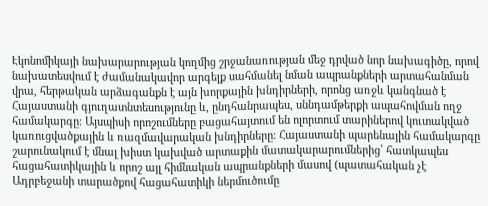Էկոնոմիկայի նախարարության կողմից շրջանառության մեջ դրված նոր նախագիծը, որով նախատեսվում է ժամանակավոր արգելք սահմանել նման ապրանքների արտահանման վրա, հերթական արձագանքն է այն խորքային խնդիրների, որոնց առջև կանգնած է Հայաստանի գյուղատնտեսությունը և, ընդհանրապես, սննդամթերքի ապահովման ողջ համակարգը։ Այսպիսի որոշումները բացահայտում են ոլորտում տարիներով կուտակված կառուցվածքային և ռազմավարական խնդիրները։ Հայաստանի պարենային համակարգը շարունակում է մնալ խիստ կախված արտաքին մատակարարումներից՝ հատկապես հացահատիկային և որոշ այլ հիմնական ապրանքների մասով (պատահական չէ Ադրբեջանի տարածքով հացահատիկի ներմուծումը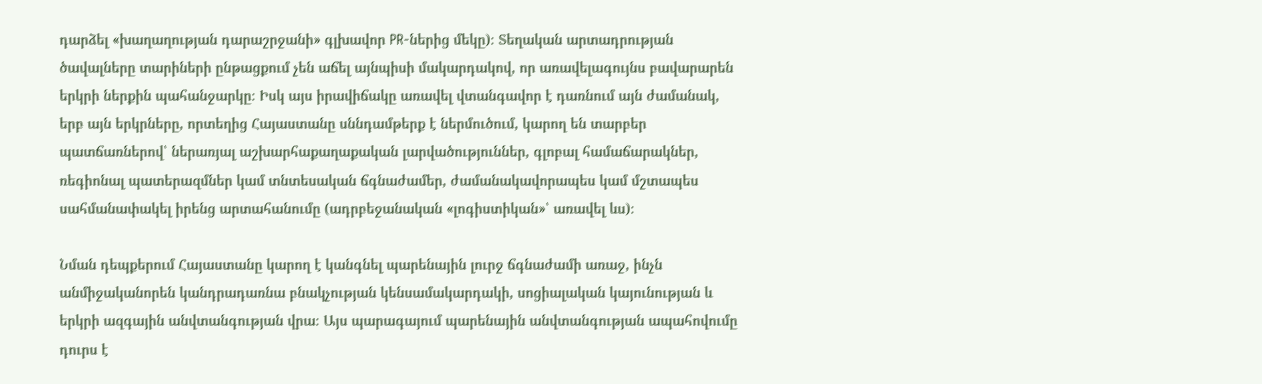դարձել «խաղաղության դարաշրջանի» գլխավոր PR-ներից մեկը)։ Տեղական արտադրության ծավալները տարիների ընթացքում չեն աճել այնպիսի մակարդակով, որ առավելագույնս բավարարեն երկրի ներքին պահանջարկը։ Իսկ այս իրավիճակը առավել վտանգավոր է դառնում այն ժամանակ, երբ այն երկրները, որտեղից Հայաստանը սննդամթերք է ներմուծում, կարող են տարբեր պատճառներով՝ ներառյալ աշխարհաքաղաքական լարվածություններ, գլոբալ համաճարակներ, ռեգիոնալ պատերազմներ կամ տնտեսական ճգնաժամեր, ժամանակավորապես կամ մշտապես սահմանափակել իրենց արտահանումը (ադրբեջանական «լոգիստիկան»՝ առավել ևս)։

Նման դեպքերում Հայաստանը կարող է կանգնել պարենային լուրջ ճգնաժամի առաջ, ինչն անմիջականորեն կանդրադառնա բնակչության կենսամակարդակի, սոցիալական կայունության և երկրի ազգային անվտանգության վրա։ Այս պարագայում պարենային անվտանգության ապահովումը դուրս է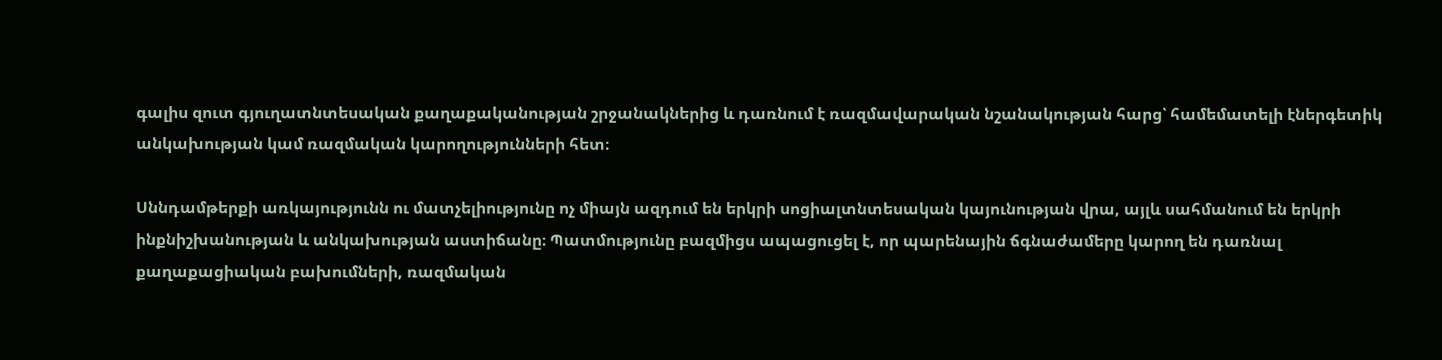գալիս զուտ գյուղատնտեսական քաղաքականության շրջանակներից և դառնում է ռազմավարական նշանակության հարց՝ համեմատելի էներգետիկ անկախության կամ ռազմական կարողությունների հետ։

Սննդամթերքի առկայությունն ու մատչելիությունը ոչ միայն ազդում են երկրի սոցիալտնտեսական կայունության վրա, այլև սահմանում են երկրի ինքնիշխանության և անկախության աստիճանը։ Պատմությունը բազմիցս ապացուցել է, որ պարենային ճգնաժամերը կարող են դառնալ քաղաքացիական բախումների, ռազմական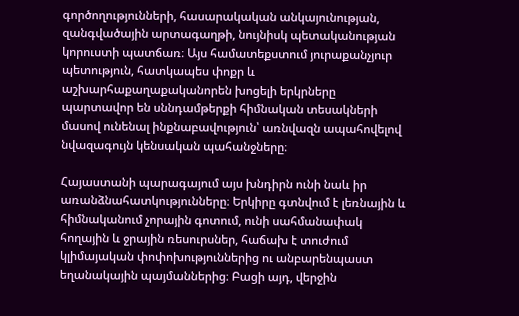գործողությունների, հասարակական անկայունության, զանգվածային արտագաղթի, նույնիսկ պետականության կորուստի պատճառ։ Այս համատեքստում յուրաքանչյուր պետություն, հատկապես փոքր և աշխարհաքաղաքականորեն խոցելի երկրները պարտավոր են սննդամթերքի հիմնական տեսակների մասով ունենալ ինքնաբավություն՝ առնվազն ապահովելով նվազագույն կենսական պահանջները։

Հայաստանի պարագայում այս խնդիրն ունի նաև իր առանձնահատկությունները։ Երկիրը գտնվում է լեռնային և հիմնականում չորային գոտում, ունի սահմանափակ հողային և ջրային ռեսուրսներ, հաճախ է տուժում կլիմայական փոփոխություններից ու անբարենպաստ եղանակային պայմաններից։ Բացի այդ, վերջին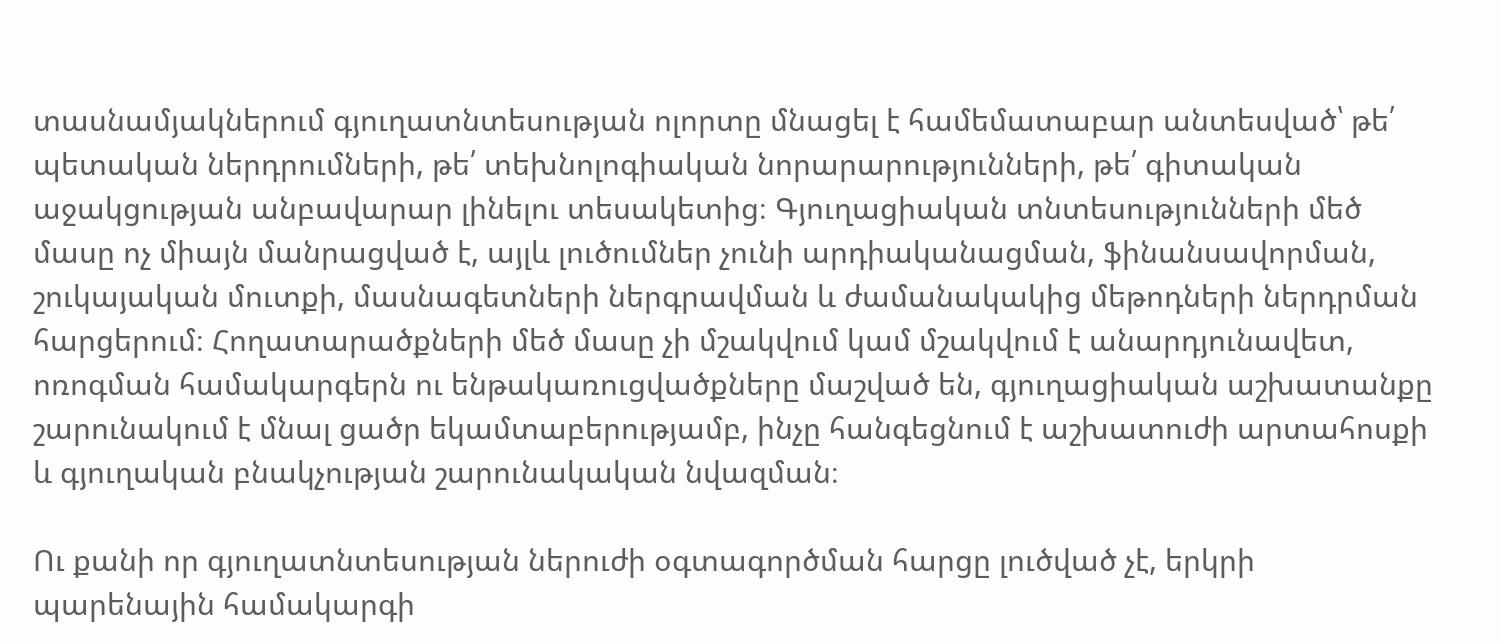տասնամյակներում գյուղատնտեսության ոլորտը մնացել է համեմատաբար անտեսված՝ թե՛ պետական ներդրումների, թե՛ տեխնոլոգիական նորարարությունների, թե՛ գիտական աջակցության անբավարար լինելու տեսակետից։ Գյուղացիական տնտեսությունների մեծ մասը ոչ միայն մանրացված է, այլև լուծումներ չունի արդիականացման, ֆինանսավորման, շուկայական մուտքի, մասնագետների ներգրավման և ժամանակակից մեթոդների ներդրման հարցերում։ Հողատարածքների մեծ մասը չի մշակվում կամ մշակվում է անարդյունավետ, ոռոգման համակարգերն ու ենթակառուցվածքները մաշված են, գյուղացիական աշխատանքը շարունակում է մնալ ցածր եկամտաբերությամբ, ինչը հանգեցնում է աշխատուժի արտահոսքի և գյուղական բնակչության շարունակական նվազման։

Ու քանի որ գյուղատնտեսության ներուժի օգտագործման հարցը լուծված չէ, երկրի պարենային համակարգի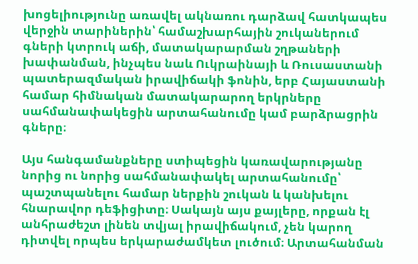խոցելիությունը առավել ակնառու դարձավ հատկապես վերջին տարիներին՝ համաշխարհային շուկաներում գների կտրուկ աճի, մատակարարման շղթաների խափանման, ինչպես նաև Ուկրաինայի և Ռուսաստանի պատերազմական իրավիճակի ֆոնին, երբ Հայաստանի համար հիմնական մատակարարող երկրները սահմանափակեցին արտահանումը կամ բարձրացրին գները։

Այս հանգամանքները ստիպեցին կառավարությանը նորից ու նորից սահմանափակել արտահանումը՝ պաշտպանելու համար ներքին շուկան և կանխելու հնարավոր դեֆիցիտը։ Սակայն այս քայլերը, որքան էլ անհրաժեշտ լինեն տվյալ իրավիճակում, չեն կարող դիտվել որպես երկարաժամկետ լուծում։ Արտահանման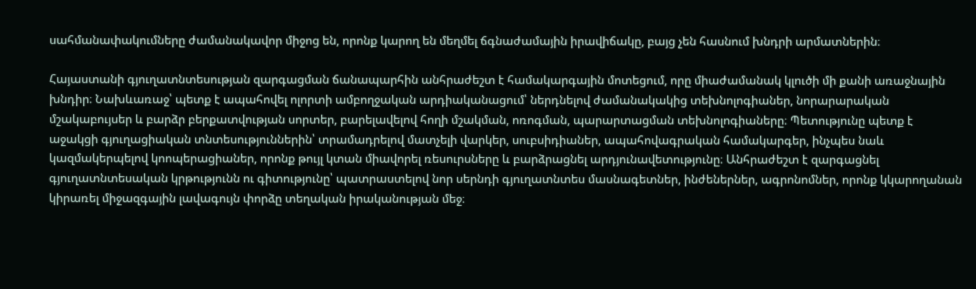սահմանափակումները ժամանակավոր միջոց են, որոնք կարող են մեղմել ճգնաժամային իրավիճակը, բայց չեն հասնում խնդրի արմատներին։

Հայաստանի գյուղատնտեսության զարգացման ճանապարհին անհրաժեշտ է համակարգային մոտեցում, որը միաժամանակ կլուծի մի քանի առաջնային խնդիր։ Նախևառաջ՝ պետք է ապահովել ոլորտի ամբողջական արդիականացում՝ ներդնելով ժամանակակից տեխնոլոգիաներ, նորարարական մշակաբույսեր և բարձր բերքատվության սորտեր, բարելավելով հողի մշակման, ոռոգման, պարարտացման տեխնոլոգիաները։ Պետությունը պետք է աջակցի գյուղացիական տնտեսություններին՝ տրամադրելով մատչելի վարկեր, սուբսիդիաներ, ապահովագրական համակարգեր, ինչպես նաև կազմակերպելով կոոպերացիաներ, որոնք թույլ կտան միավորել ռեսուրսները և բարձրացնել արդյունավետությունը։ Անհրաժեշտ է զարգացնել գյուղատնտեսական կրթությունն ու գիտությունը՝ պատրաստելով նոր սերնդի գյուղատնտես մասնագետներ, ինժեներներ, ագրոնոմներ, որոնք կկարողանան կիրառել միջազգային լավագույն փորձը տեղական իրականության մեջ։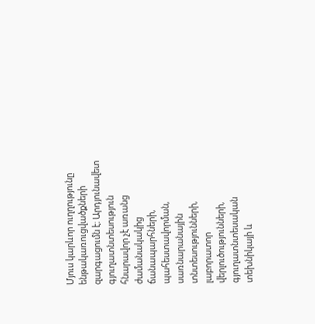Մյուս կարևոր ուղղությունը ենթակառուցվածքների զարգացումն է։ Արդյունավետ գյուղատնտեսություն հնարավոր չէ առանց ժամանակակից ճանապարհների, պահեստավորման, սառնարանային տնտեսությունների, լաբորատոր վերլուծությունների, գյուղատնտեսական տեխնիկայի և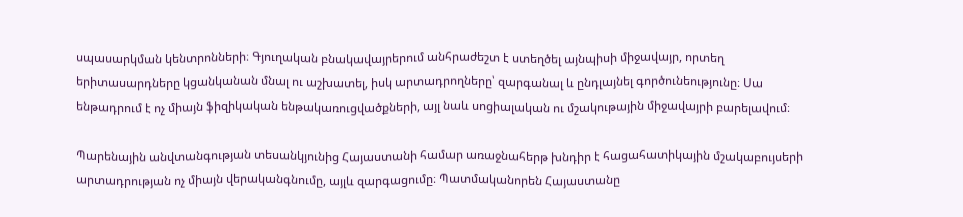սպասարկման կենտրոնների։ Գյուղական բնակավայրերում անհրաժեշտ է ստեղծել այնպիսի միջավայր, որտեղ երիտասարդները կցանկանան մնալ ու աշխատել, իսկ արտադրողները՝ զարգանալ և ընդլայնել գործունեությունը։ Սա ենթադրում է ոչ միայն ֆիզիկական ենթակառուցվածքների, այլ նաև սոցիալական ու մշակութային միջավայրի բարելավում։

Պարենային անվտանգության տեսանկյունից Հայաստանի համար առաջնահերթ խնդիր է հացահատիկային մշակաբույսերի արտադրության ոչ միայն վերականգնումը, այլև զարգացումը։ Պատմականորեն Հայաստանը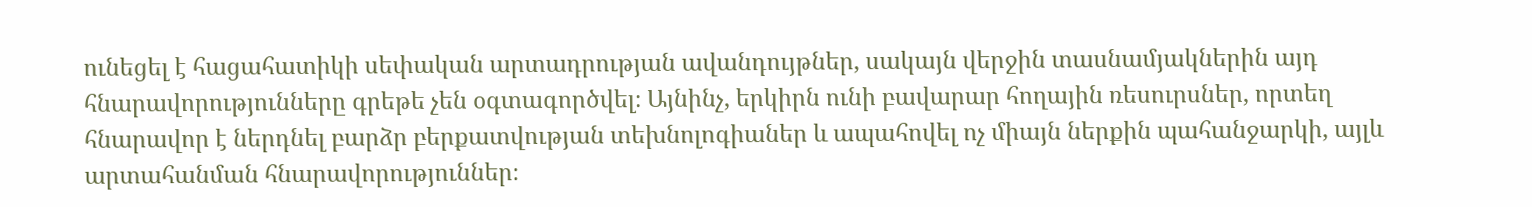ունեցել է հացահատիկի սեփական արտադրության ավանդույթներ, սակայն վերջին տասնամյակներին այդ հնարավորությունները գրեթե չեն օգտագործվել։ Այնինչ, երկիրն ունի բավարար հողային ռեսուրսներ, որտեղ հնարավոր է ներդնել բարձր բերքատվության տեխնոլոգիաներ և ապահովել ոչ միայն ներքին պահանջարկի, այլև արտահանման հնարավորություններ։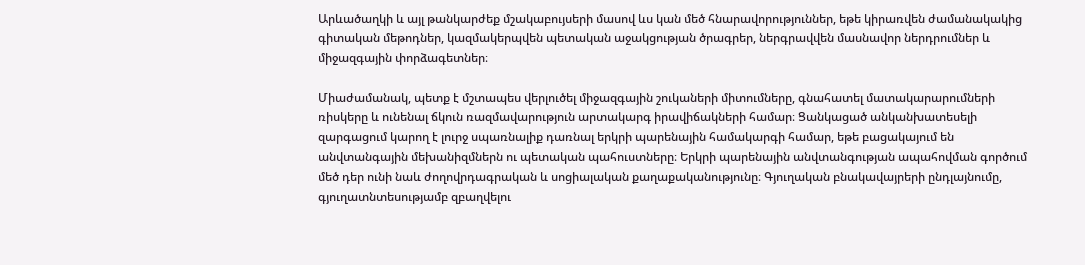Արևածաղկի և այլ թանկարժեք մշակաբույսերի մասով ևս կան մեծ հնարավորություններ, եթե կիրառվեն ժամանակակից գիտական մեթոդներ, կազմակերպվեն պետական աջակցության ծրագրեր, ներգրավվեն մասնավոր ներդրումներ և միջազգային փորձագետներ։

Միաժամանակ, պետք է մշտապես վերլուծել միջազգային շուկաների միտումները, գնահատել մատակարարումների ռիսկերը և ունենալ ճկուն ռազմավարություն արտակարգ իրավիճակների համար։ Ցանկացած անկանխատեսելի զարգացում կարող է լուրջ սպառնալիք դառնալ երկրի պարենային համակարգի համար, եթե բացակայում են անվտանգային մեխանիզմներն ու պետական պահուստները։ Երկրի պարենային անվտանգության ապահովման գործում մեծ դեր ունի նաև ժողովրդագրական և սոցիալական քաղաքականությունը։ Գյուղական բնակավայրերի ընդլայնումը, գյուղատնտեսությամբ զբաղվելու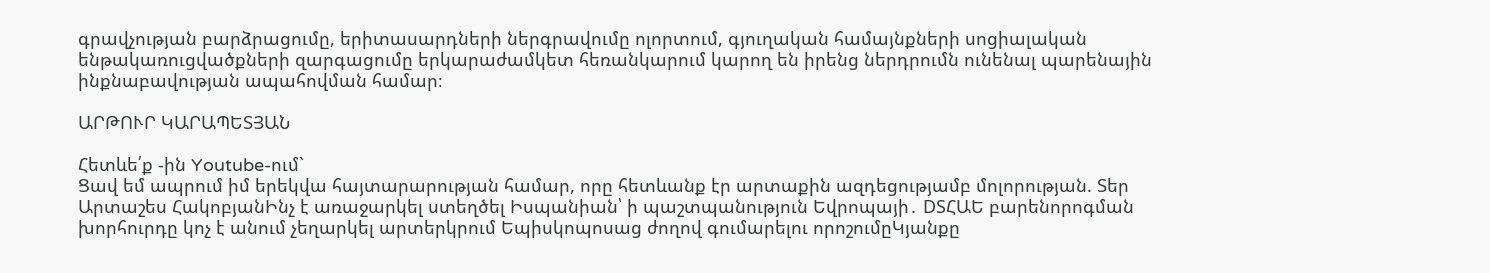գրավչության բարձրացումը, երիտասարդների ներգրավումը ոլորտում, գյուղական համայնքների սոցիալական ենթակառուցվածքների զարգացումը երկարաժամկետ հեռանկարում կարող են իրենց ներդրումն ունենալ պարենային ինքնաբավության ապահովման համար։

ԱՐԹՈՒՐ ԿԱՐԱՊԵՏՅԱՆ

Հետևե՛ք -ին Youtube-ում`
Ցավ եմ ապրում իմ երեկվա հայտարարության համար, որը հետևանք էր արտաքին ազդեցությամբ մոլորության. Տեր Արտաշես ՀակոբյանԻնչ է առաջարկել ստեղծել Իսպանիան՝ ի պաշտպանություն Եվրոպայի․ DSՀԱԵ բարենորոգման խորհուրդը կոչ է անում չեղարկել արտերկրում Եպիսկոպոսաց ժողով գումարելու որոշումըԿյանքը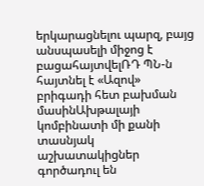երկարացնելու պարզ, բայց անսպասելի միջոց է բացահայտվելՌԴ ՊՆ-ն հայտնել է «Ազով» բրիգադի հետ բախման մասինԱխթալայի կոմբինատի մի քանի տասնյակ աշխատակիցներ գործադուլ են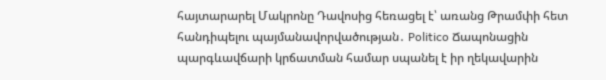հայտարարել Մակրոնը Դավոսից հեռացել է՝ առանց Թրամփի հետ հանդիպելու պայմանավորվածության․ Politico Ճապոնացին պարգևավճարի կրճատման համար սպանել է իր ղեկավարին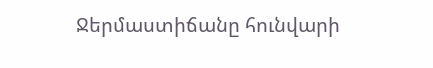Ջերմաստիճանը հունվարի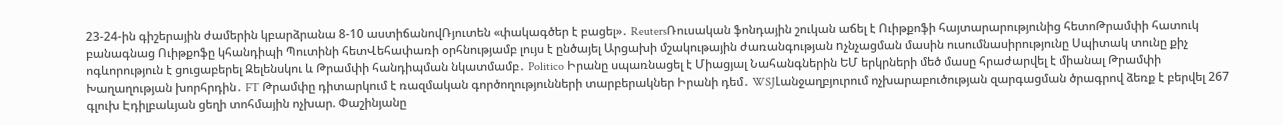23-24-ին գիշերային ժամերին կբարձրանա 8-10 աստիճանովՌյուտեն «փակագծեր է բացել»․ ReutersՌուսական ֆոնդային շուկան աճել է Ուիթքոֆի հայտարարությունից հետոԹրամփի հատուկ բանագնաց Ուիթքոֆը կհանդիպի Պուտինի հետՎեհափառի օրհնությամբ լույս է ընծայել Արցախի մշակութային ժառանգության nչնչացման մասին ուսումնասիրությունը Սպիտակ տունը քիչ ոգևորություն է ցուցաբերել Զելենսկու և Թրամփի հանդիպման նկատմամբ․ Politico Իրանը սպառնացել է Միացյալ Նահանգներին ԵՄ երկրների մեծ մասը հրաժարվել է միանալ Թրամփի Խաղաղության խորհրդին․ FT Թրամփը դիտարկում է ռազմական գործողությունների տարբերակներ Իրանի դեմ․ WSJԼանջաղբյուրում ոչխարաբուծության զարգացման ծրագրով ձեռք է բերվել 267 գլուխ Էդիլբաևյան ցեղի տոհմային ոչխար. Փաշինյանը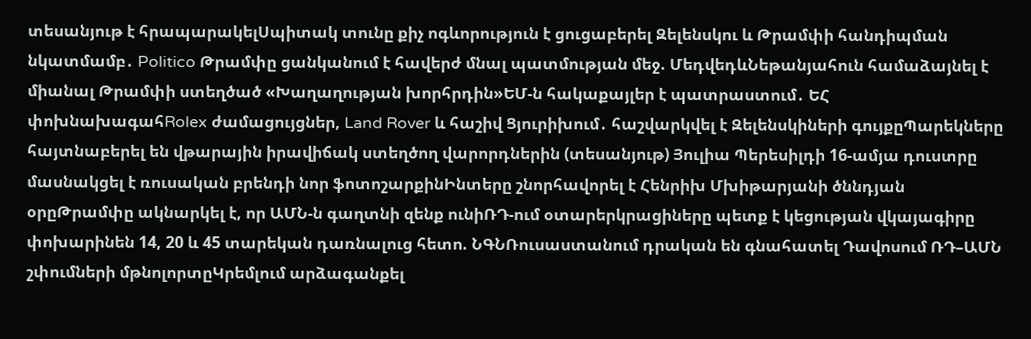տեսանյութ է հրապարակելՍպիտակ տունը քիչ ոգևորություն է ցուցաբերել Զելենսկու և Թրամփի հանդիպման նկատմամբ․ Politico Թրամփը ցանկանում է հավերժ մնալ պատմության մեջ. ՄեդվեդևՆեթանյահուն համաձայնել է միանալ Թրամփի ստեղծած «Խաղաղության խորհրդին»ԵՄ-ն հակաքայլեր է պատրաստում․ ԵՀ փոխնախագահRolex ժամացույցներ, Land Rover և հաշիվ Ցյուրիխում․ հաշվարկվել է Զելենսկիների գույքըՊարեկները հայտնաբերել են վթարային իրավիճակ ստեղծող վարորդներին (տեսանյութ) Յուլիա Պերեսիլդի 16-ամյա դուստրը մասնակցել է ռուսական բրենդի նոր ֆոտոշարքինԻնտերը շնորհավորել է Հենրիխ Մխիթարյանի ծննդյան օրըԹրամփը ակնարկել է, որ ԱՄՆ-ն գաղտնի զենք ունիՌԴ-ում օտարերկրացիները պետք է կեցության վկայագիրը փոխարինեն 14, 20 և 45 տարեկան դառնալուց հետո. ՆԳՆՌուսաստանում դրական են գնահատել Դավոսում ՌԴ–ԱՄՆ շփումների մթնոլորտըԿրեմլում արձագանքել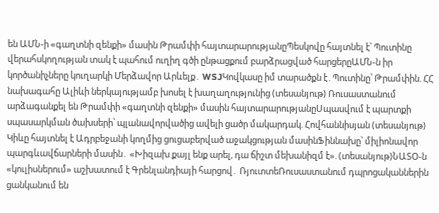են ԱՄՆ-ի «գաղտնի զենքի» մասին Թրամփի հայտարարությանըՊեսկովը հայտնել է՝ Պուտինը վերահսկողության տակ է պահում ուղիղ գծի ընթացքում բարձրացված հարցերըԱՄՆ-ն իր կործանիչները կուղարկի Մերձավոր Արևելք․ WSJԿովկասը իմ տարածքն է․Պուտինը՝ Թրամփին. ՀՀ նախագահը Ալիևի ներկայությամբ խոսել է խաղաղությունից (տեսանյութ) Ռուսաստանում արձագանքել են Թրամփի «գաղտնի զենքի» մասին հայտարարությանըՍպասվում է պարտքի սպասարկման ծախսերի՝ պլանավորվածից ավելի ցածր մակարդակ. Հովհաննիսյան (տեսանյութ) Կիևը հայտնել է Ադրբեջանի կողմից ցուցաբերված աջակցության մասինՖիննախը՝ միլիոնավոր պարգևավճարների մասին․ «Խիզախ քայլ ենք արել, դա ճիշտ մեխանիզմ է». (տեսանյութ)ՆԱՏՕ-ն «կուլիսներում» աշխատում է Գրենլանդիայի հարցով․ ՌյուտտեՌուսաստանում դպրոցականներին ցանկանում են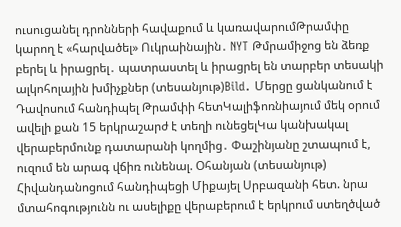ուսուցանել դրոնների հավաքում և կառավարումԹրամփը կարող է «հարվածել» Ուկրաինային․ NYT Թմրամիջոց են ձեռք բերել և իրացրել․ պատրաստել և իրացրել են տարբեր տեսակի ալկոհոլային խմիչքներ (տեսանյութ)Bild․ Մերցը ցանկանում է Դավոսում հանդիպել Թրամփի հետԿալիֆոռնիայում մեկ օրում ավելի քան 15 երկրաշարժ է տեղի ունեցելԿա կանխակալ վերաբերմունք դատարանի կողմից․ Փաշինյանը շտապում է, ուզում են արագ վճիռ ունենալ. Օհանյան (տեսանյութ) Հիվանդանոցում հանդիպեցի Միքայել Սրբազանի հետ. նրա մտահոգությունն ու ասելիքը վերաբերում է երկրում ստեղծված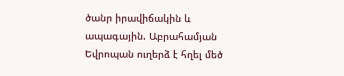ծանր իրավիճակին և ապագային. Աբրահամյան Եվրոպան ուղերձ է հղել մեծ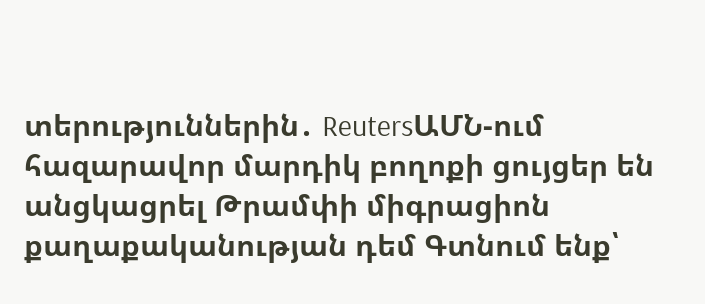տերություններին․ ReutersԱՄՆ-ում հազարավոր մարդիկ բողոքի ցույցեր են անցկացրել Թրամփի միգրացիոն քաղաքականության դեմ Գտնում ենք՝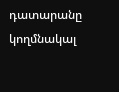դատարանը կողմնակալ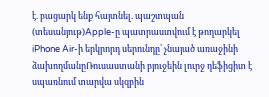է. բացարկ ենք հայտնել. պաշտպան (տեսանյութ)Apple-ը պատրաստվում է թողարկել iPhone Air-ի երկրորդ սերունդը՝ չնայած առաջինի ձախողմանըՌուսաստանի բյուջեին լուրջ դեֆիցիտ է սպառնում տարվա սկզբին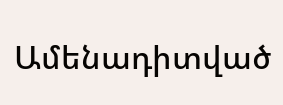Ամենադիտված